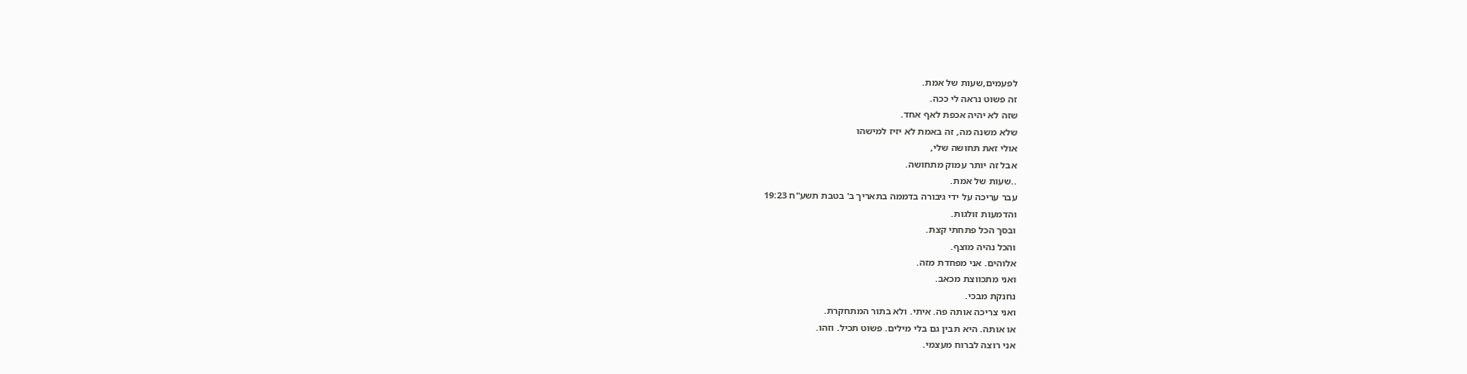לפעמים,שעות של אמת.
זה פשוט נראה לי ככה.
שזה לא יהיה אכפת לאף אחד.
שלא משנה מה, זה באמת לא יזיז למישהו
אולי זאת תחושה שלי,
אבל זה יותר עמוק מתחושה.
..שעות של אמת.
עבר עריכה על ידי גיבורה בדממה בתאריך ב' בטבת תשע"ח 19:23
והדמעות זולגות.
ובסך הכל פתחתי קצת.
והכל נהיה מוצף.
אלוהים. אני מפחדת מזה.
ואני מתכווצת מכאב.
נחנקת מבכי.
ואני צריכה אותה פה. איתי. ולא בתור המתחקרת.
או אותה. היא תבין גם בלי מילים. פשוט תכיל. וזהו.
אני רוצה לברוח מעצמי.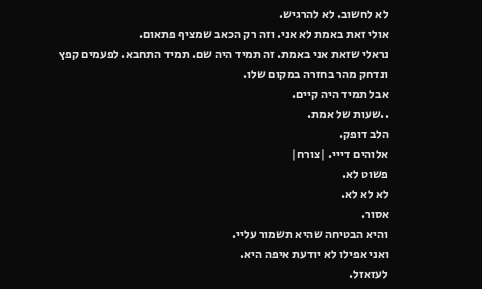לא לחשוב. לא להרגיש.
אולי זאת באמת לא אני. וזה רק הכאב שמציף פתאום.
נראלי שזאת אני באמת. זה תמיד היה שם. תמיד התחבא. לפעמים קפץ ונדחק מהר בחזרה במקום שלו.
אבל תמיד היה קיים.
..שעות של אמת.
הלב דופק.
אלוהים דייי. |צורח|
פשוט לא.
לא לא לא.
אסור.
והיא הבטיחה שהיא תשמור עליי.
ואני אפילו לא יודעת איפה היא.
לעזאזל.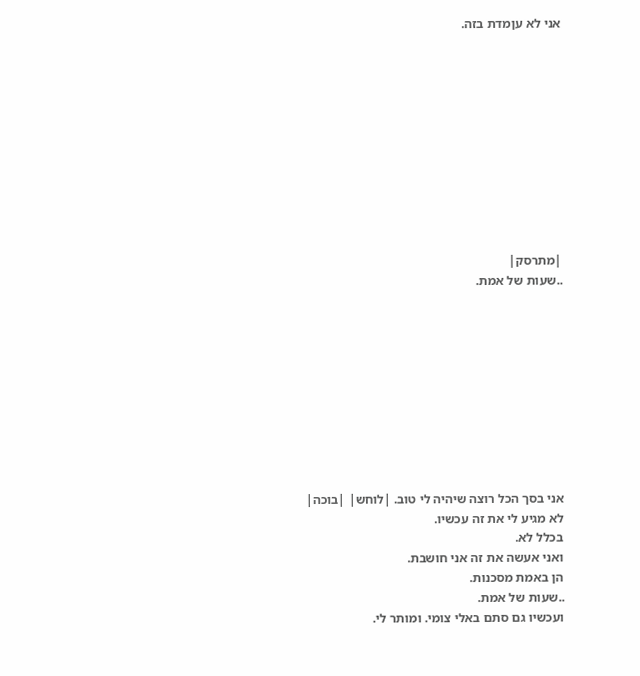אני לא עןמדת בזה.











|מתרסק|
..שעות של אמת.










אני בסך הכל רוצה שיהיה לי טוב. |לוחש| |בוכה|
לא מגיע לי את זה עכשיו.
בכלל לא.
ואני אעשה את זה אני חושבת.
הן באמת מסכנות.
..שעות של אמת.
ועכשיו גם סתם באלי צומי. ומותר לי.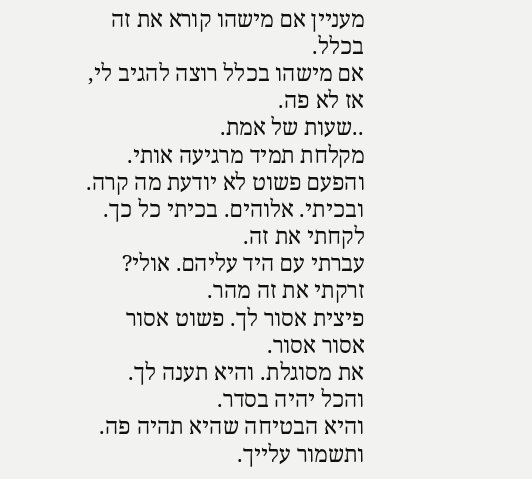מעניין אם מישהו קורא את זה בכלל.
אם מישהו בכלל רוצה להגיב לי, אז לא פה.
..שעות של אמת.
מקלחת תמיד מרגיעה אותי.
והפעם פשוט לא יודעת מה קרה.
ובכיתי. אלוהים. בכיתי כל כך.
לקחתי את זה.
עברתי עם היד עליהם. אולי?
זרקתי את זה מהר.
פיצית אסור לך. פשוט אסור אסור אסור.
את מסוגלת. והיא תענה לך. והכל יהיה בסדר.
והיא הבטיחה שהיא תהיה פה. ותשמור עלייך.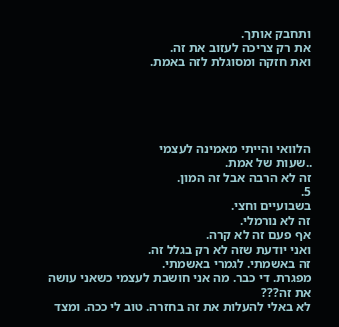ותחבק אותך.
את רק צריכה לעזוב את זה.
ואת חזקה ומסוגלת לזה באמת.





הלוואי והייתי מאמינה לעצמי
..שעות של אמת.
זה לא הרבה אבל זה המון.
5.
בשבועיים וחצי.
זה לא נורמלי.
אף פעם זה לא קרה.
ואני יודעת שזה לא רק בגלל זה.
זה באשמתי. לגמרי באשמתי.
מפגרת. די כבר. מה אני חושבת לעצמי כשאני עושה את זה???
לא באלי להעלות את זה בחזרה. טוב לי ככה. ומצד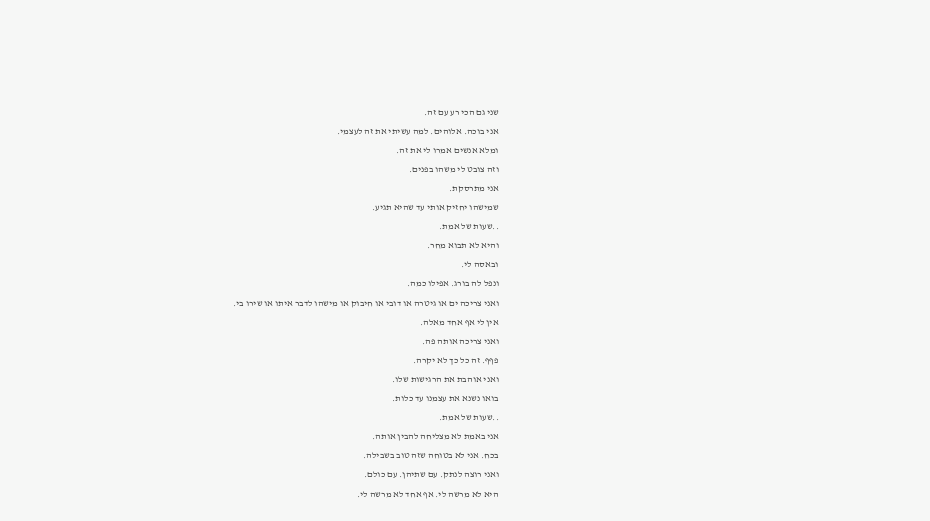שני גם הכי רע עם זה.
אני בוכה. אלוהים. למה עשיתי את זה לעצמי.
ומלא אנשים אמרו לי את זה.
וזה צובט לי משהו בפנים.
אני מתרסקת.
שמישהו יחזיק אותי עד שהיא תגיע.
..שעות של אמת.
והיא לא תבוא מחר.
ובאסה לי.
ונפל לה בורג. אפילו כמה.
ואני צריכה ים או גיטרה או דובי או חיבוק או מישהו לדבר איתו או שירו בי.
אין לי אף אחד מאלה.
ואני צריכה אותה פה.
פףף. זה כל כך לא יקרה.
ואני אוהבת את הרגישות שלו.
בואו נשנא את עצמנו עד כלות.
..שעות של אמת.
אני באמת לא מצליחה להבין אותה.
בכח. אני לא בטוחה שזה טוב בשבילה.
ואני רוצה לנתק. עם שתיהן. עם כולם.
היא לא מרשה לי. אף אחד לא מרשה לי.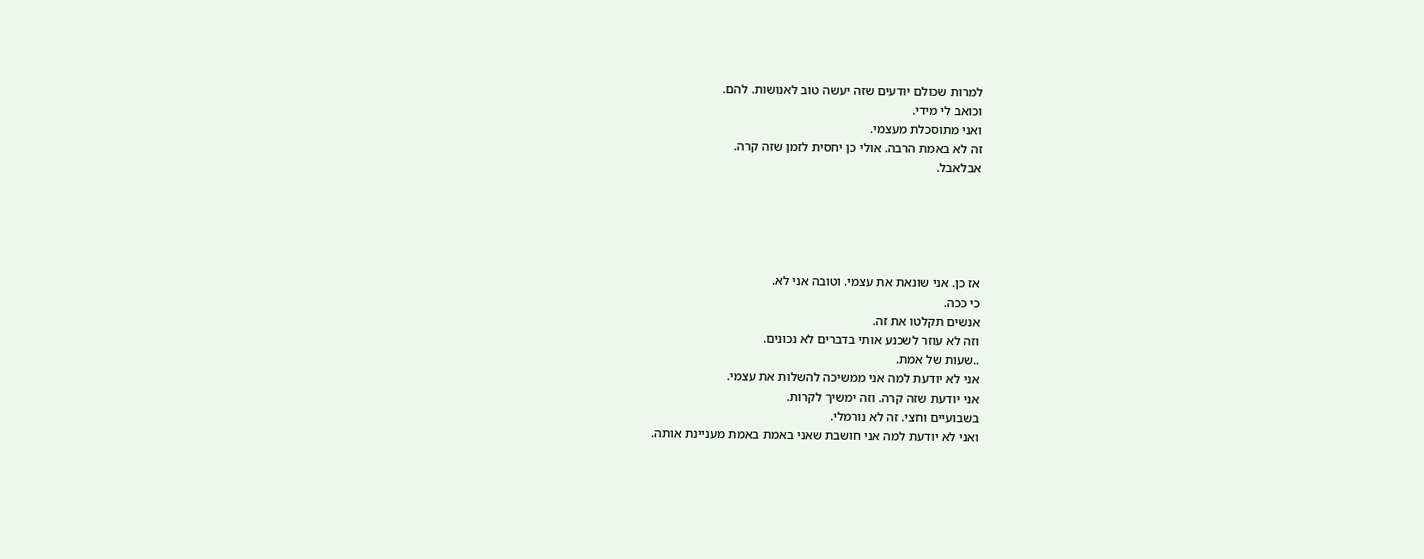למרות שכולם יודעים שזה יעשה טוב לאנושות. להם.
וכואב לי מידי.
ואני מתוסכלת מעצמי.
זה לא באמת הרבה. אולי כן יחסית לזמן שזה קרה.
אבלאבל.





אז כן. אני שונאת את עצמי. וטובה אני לא.
כי ככה.
אנשים תקלטו את זה.
וזה לא עוזר לשכנע אותי בדברים לא נכונים.
..שעות של אמת.
אני לא יודעת למה אני ממשיכה להשלות את עצמי.
אני יודעת שזה קרה. וזה ימשיך לקרות.
בשבועיים וחצי. זה לא נורמלי.
ואני לא יודעת למה אני חושבת שאני באמת באמת מעניינת אותה.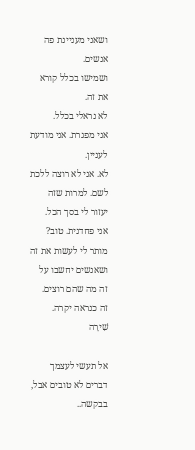ושאני מעניינת פה אנשים.
ושמישו בכלל קורא את זה.
לא נראלי בכלל.
אני מפגרת. אני מודעת לעניין.
לא. אני לא רוצה ללכת לשם. למרות שזה יעזור לי בסך הכל.
אני פחדנית. טוב?
מותר לי לעשות את זה ושאנשים יחשבו על זה מה שהם רוצים.
זה כנראה יקרה.
שִׁירָה

אל תעשי לעצמך דברים לא טובים אבל, בבקשה..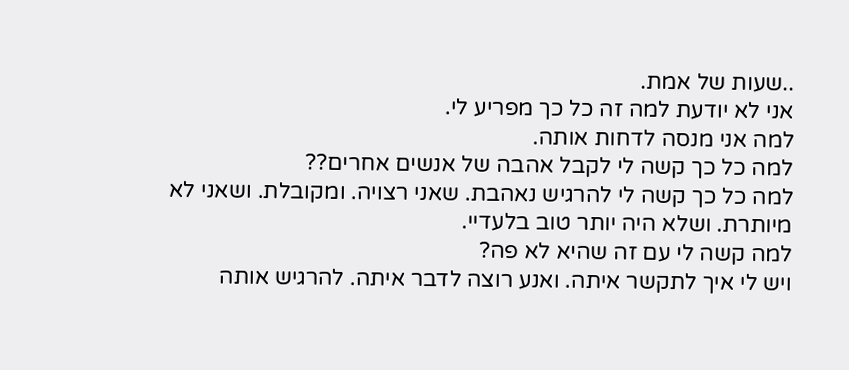..שעות של אמת.
אני לא יודעת למה זה כל כך מפריע לי.
למה אני מנסה לדחות אותה.
למה כל כך קשה לי לקבל אהבה של אנשים אחרים??
למה כל כך קשה לי להרגיש נאהבת. שאני רצויה. ומקובלת. ושאני לא מיותרת. ושלא היה יותר טוב בלעדיי.
למה קשה לי עם זה שהיא לא פה?
ויש לי איך לתקשר איתה. ואנע רוצה לדבר איתה. להרגיש אותה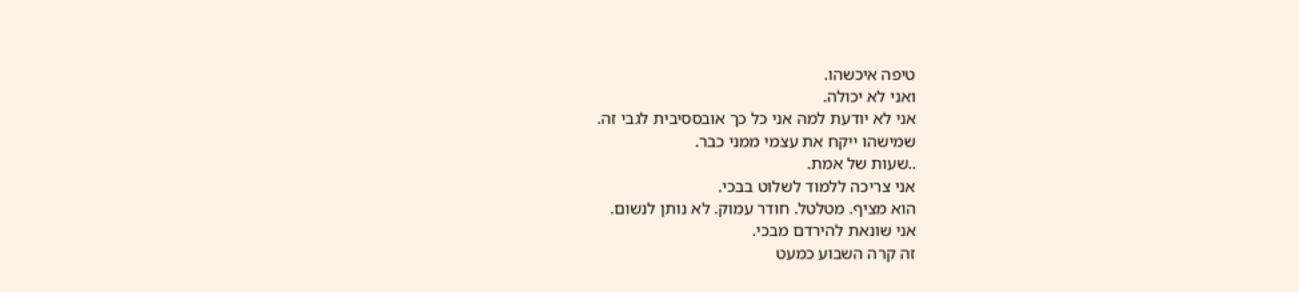טיפה איכשהו.
ואני לא יכולה.
אני לא יודעת למה אני כל כך אובססיבית לגבי זה.
שמישהו ייקח את עצמי ממני כבר.
..שעות של אמת.
אני צריכה ללמוד לשלוט בבכי.
הוא מציף. מטלטל. חודר עמוק. לא נותן לנשום.
אני שונאת להירדם מבכי.
זה קרה השבוע כמעט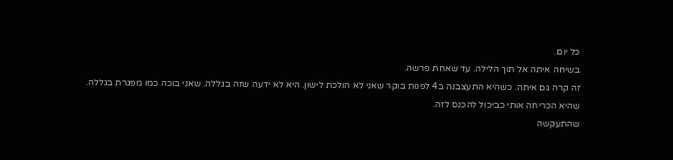כל יום.
בשיחה איתה אל תוך הלילה. עד שאחת פרשה.
זה קרה גם איתה. כשהיא התעצבנה ב4 לפנות בוקר שאני לא הולכת לישון. היא לא ידעה שזה בגללה. שאני בוכה כמו מפגרת בגללה.
שהיא הכריחה אותי כביכול להכנס לזה.
שהתעקשה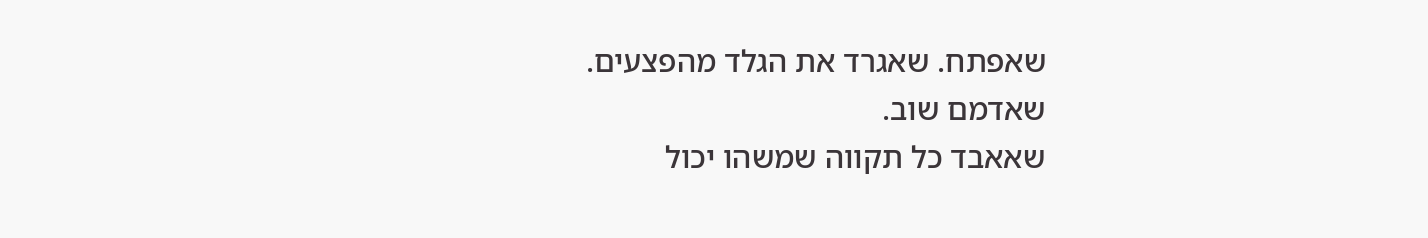שאפתח. שאגרד את הגלד מהפצעים.
שאדמם שוב.
שאאבד כל תקווה שמשהו יכול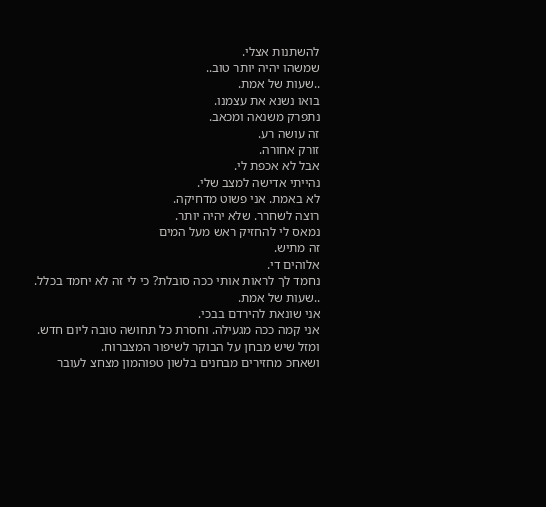להשתנות אצלי.
שמשהו יהיה יותר טוב..
..שעות של אמת.
בואו נשנא את עצמנו.
נתפרק משנאה ומכאב.
זה עושה רע.
זורק אחורה.
אבל לא אכפת לי.
נהייתי אדישה למצב שלי.
לא באמת. אני פשוט מדחיקה.
רוצה לשחרר. שלא יהיה יותר.
נמאס לי להחזיק ראש מעל המים
זה מתיש.
אלוהים די.
נחמד לך לראות אותי ככה סובלת? כי לי זה לא יחמד בכלל.
..שעות של אמת.
אני שונאת להירדם בבכי.
אני קמה ככה מגעילה. וחסרת כל תחושה טובה ליום חדש.
ומזל שיש מבחן על הבוקר לשיפור המצברוח.
ושאחכ מחזירים מבחנים בלשון טפוהמון מצחצ לעובר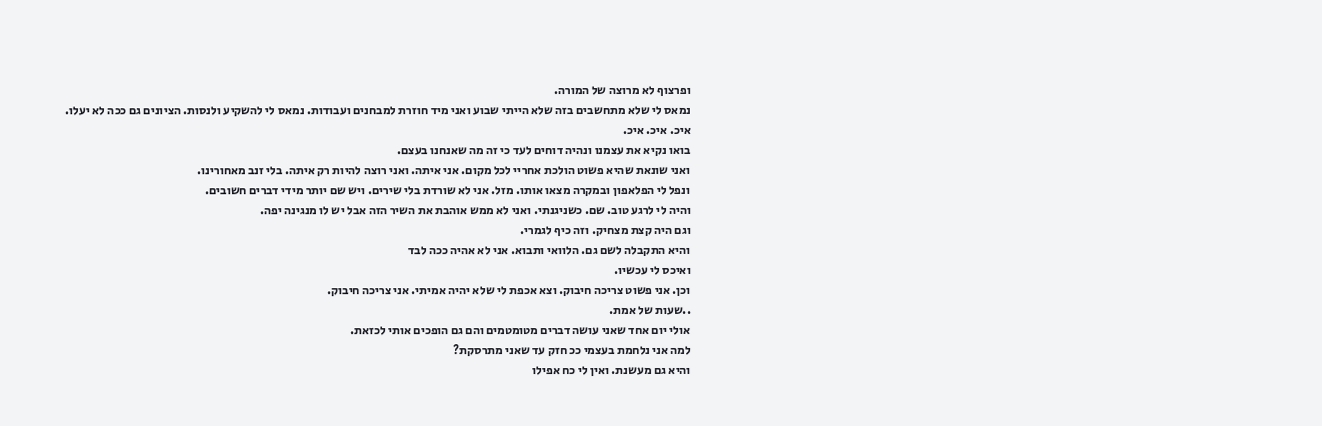ופרצוף לא מרוצה של המורה.
נמאס לי שלא מתחשבים בזה שלא הייתי שבוע ואני מיד חוזרת למבחנים ועבודות. נמאס לי להשקיע ולנסות. הציונים גם ככה לא יעלו.
איכ. איכ. איכ.
בואו נקיא את עצמנו ונהיה דוחים לעד כי זה מה שאנחנו בעצם.
ואני שונאת שהיא פשוט הולכת אחריי לכל מקום. אני איתה. ואני רוצה להיות רק איתה. בלי זנב מאחורינו.
ונפל לי הפלאפון ובמקרה מצאו אותו. מזל. אני לא שורדת בלי שירים. ויש שם יותר מידי דברים חשובים.
והיה לי לרגע טוב. שם. כשניגנתי. ואני לא ממש אוהבת את השיר הזה אבל יש לו מנגינה יפה.
וגם היה קצת מצחיק. וזה כיף לגמרי.
והיא התקבלה לשם גם. הלוואי ותבוא. אני לא אהיה ככה לבד
ואיכס לי עכשיו.
וכן. אני פשוט צריכה חיבוק. וצא אכפת לי שלא יהיה אמיתי. אני צריכה חיבוק.
..שעות של אמת.
אולי יום אחד שאני עושה דברים מטומטמים והם גם הופכים אותי לכזאת.
למה אני נלחמת בעצמי ככ חזק עד שאני מתרסקת?
והיא גם מעשנת. ואין לי כח אפילו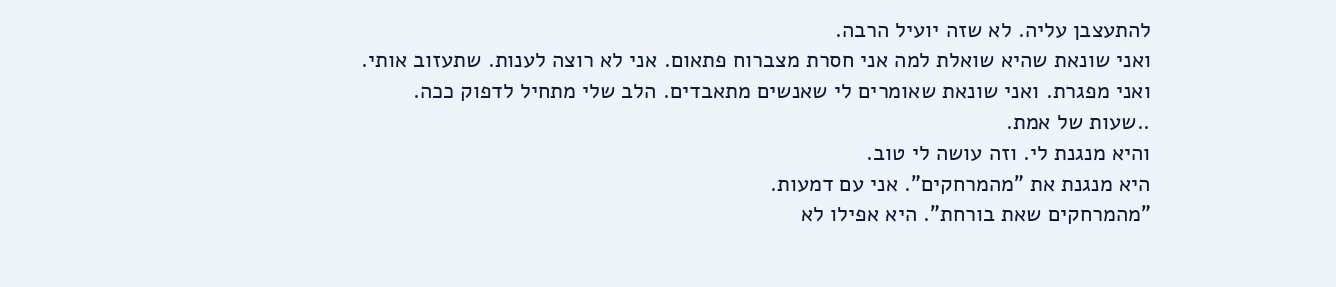להתעצבן עליה. לא שזה יועיל הרבה.
ואני שונאת שהיא שואלת למה אני חסרת מצברוח פתאום. אני לא רוצה לענות. שתעזוב אותי.
ואני מפגרת. ואני שונאת שאומרים לי שאנשים מתאבדים. הלב שלי מתחיל לדפוק ככה.
..שעות של אמת.
והיא מנגנת לי. וזה עושה לי טוב.
היא מנגנת את "מהמרחקים". אני עם דמעות.
"מהמרחקים שאת בורחת". היא אפילו לא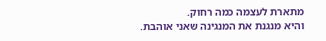מתארת לעצמה כמה רחוק.
והיא מנגנת את המנגינה שאני אוהבת.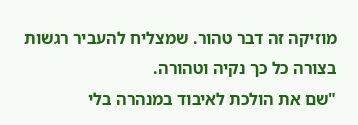מוזיקה זה דבר טהור. שמצליח להעביר רגשות בצורה כל כך נקיה וטהורה.
"שם את הולכת לאיבוד במנהרה בלי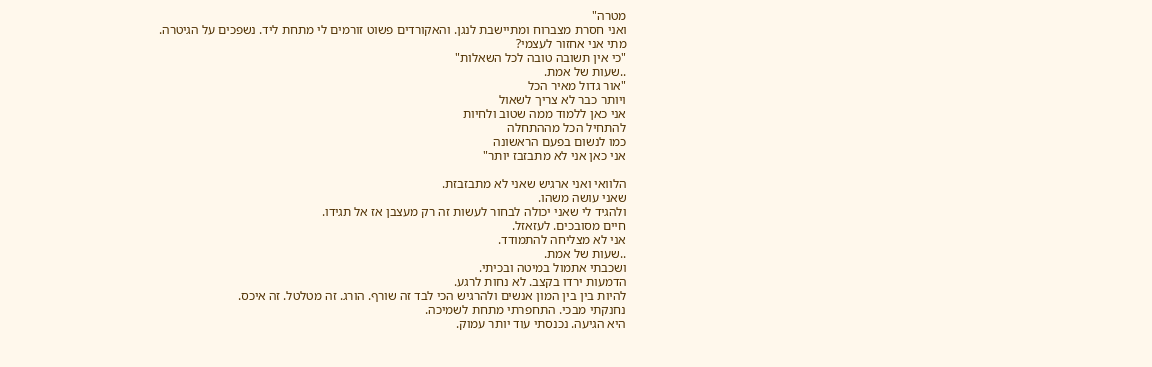מטרה"
ואני חסרת מצברוח ומתיישבת לנגן. והאקורדים פשוט זורמים לי מתחת ליד. נשפכים על הגיטרה.
מתי אני אחזור לעצמי?
"כי אין תשובה טובה לכל השאלות"
..שעות של אמת.
"אור גדול מאיר הכל
ויותר כבר לא צריך לשאול
אני כאן ללמוד ממה שטוב ולחיות
להתחיל הכל מההתחלה
כמו לנשום בפעם הראשונה
אני כאן אני לא מתבזבז יותר"

הלוואי ואני ארגיש שאני לא מתבזבזת.
שאני עושה משהו.
ולהגיד לי שאני יכולה לבחור לעשות זה רק מעצבן אז אל תגידו.
חיים מסובכים. לעזאזל.
אני לא מצליחה להתמודד.
..שעות של אמת.
ושכבתי אתמול במיטה ובכיתי.
הדמעות ירדו בקצב. לא נחות לרגע.
להיות בין בין המון אנשים ולהרגיש הכי לבד זה שורף. הורג. זה מטלטל. זה איכס.
נחנקתי מבכי. התחפרתי מתחת לשמיכה.
היא הגיעה. נכנסתי עוד יותר עמוק.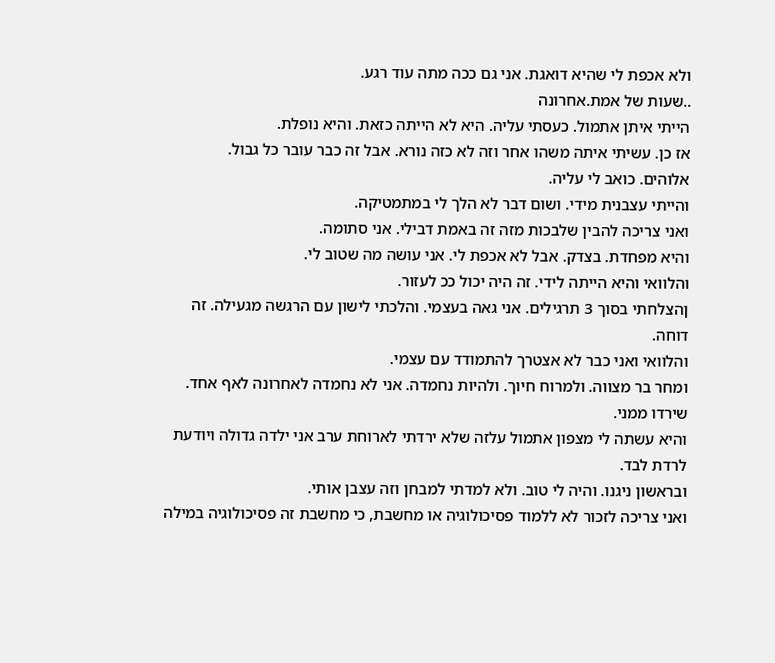ולא אכפת לי שהיא דואגת. אני גם ככה מתה עוד רגע.
..שעות של אמת.אחרונה
הייתי איתן אתמול. כעסתי עליה. היא לא הייתה כזאת. והיא נופלת.
אז כן. עשיתי איתה משהו אחר וזה לא כזה נורא. אבל זה כבר עובר כל גבול.
אלוהים. כואב לי עליה.
והייתי עצבנית מידי. ושום דבר לא הלך לי במתמטיקה.
ואני צריכה להבין שלבכות מזה זה באמת דבילי. אני סתומה.
והיא מפחדת. בצדק. אבל לא אכפת לי. אני עושה מה שטוב לי.
והלוואי והיא הייתה לידי. זה היה יכול ככ לעזור.
ןהצלחתי בסוך 3 תרגילים. אני גאה בעצמי. והלכתי לישון עם הרגשה מגעילה. זה דוחה.
והלוואי ואני כבר לא אצטרך להתמודד עם עצמי.
ומחר בר מצווה. ולמרוח חיוך. ולהיות נחמדה. אני לא נחמדה לאחרונה לאף אחד. שירדו ממני.
והיא עשתה לי מצפון אתמול עלזה שלא ירדתי לארוחת ערב אני ילדה גדולה ויודעת לרדת לבד.
ובראשון ניגנו. והיה לי טוב. ולא למדתי למבחן וזה עצבן אותי.
ואני צריכה לזכור לא ללמוד פסיכולוגיה או מחשבת, כי מחשבת זה פסיכולוגיה במילה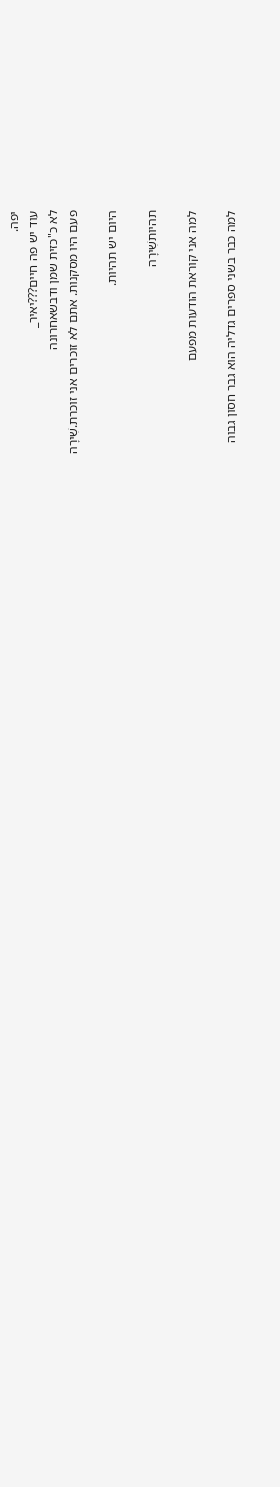יפה.
עוד יש פה חיים???יאיר_
לא כ"כזית שמן ודבשאחרונה
פעם היו מסקנות. אתם לא זוכרים אני זוכרת.שִׁירָה

היום יש תהיות.

תהיותשִׁירָה

למה אני קוראת הודעות מפעם

למה כבר בשני ספרים גדליה הוא גבר חסון גבוה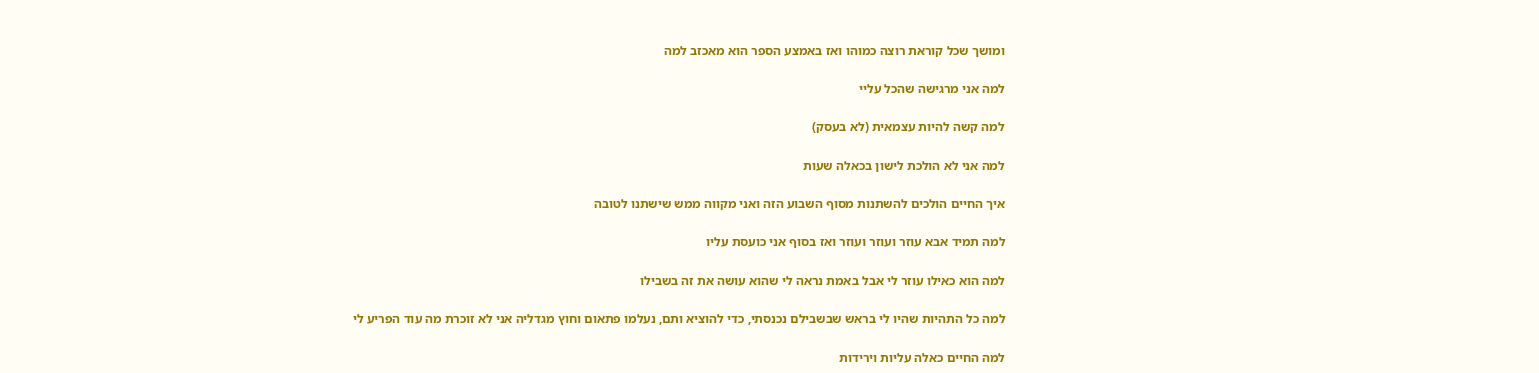ומושך שכל קוראת רוצה כמוהו ואז באמצע הספר הוא מאכזב למה

למה אני מרגישה שהכל עליי

למה קשה להיות עצמאית (לא בעסק)

למה אני לא הולכת לישון בכאלה שעות

איך החיים הולכים להשתנות מסוף השבוע הזה ואני מקווה ממש שישתנו לטובה

למה תמיד אבא עוזר ועוזר ועוזר ואז בסוף אני כועסת עליו

למה הוא כאילו עוזר לי אבל באמת נראה לי שהוא עושה את זה בשבילו

למה כל התהיות שהיו לי בראש שבשבילם נכנסתי, כדי להוציא ותם, נעלמו פתאום וחוץ מגדליה אני לא זוכרת מה עוד הפריע לי

למה החיים כאלה עליות וירידות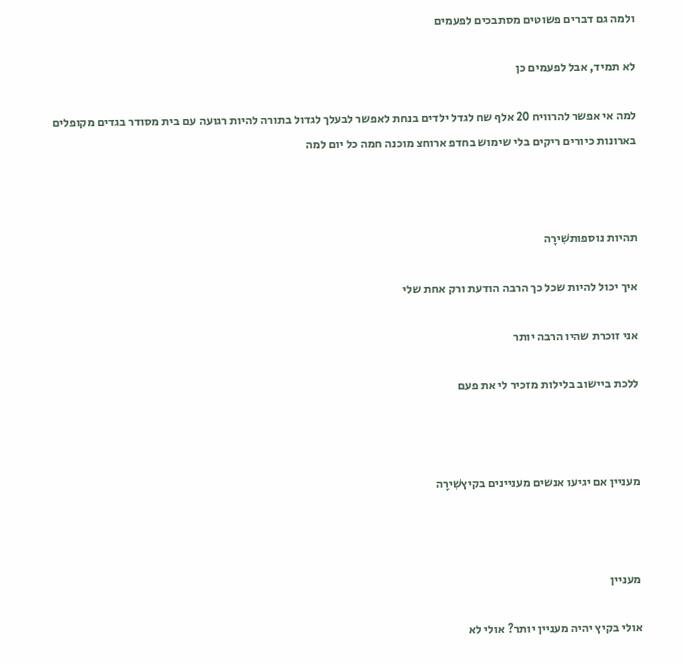ולמה גם דברים פשוטים מסתבכים לפעמים

לא תמיד, אבל לפעמים כן

למה אי אפשר להרוויח 20 אלף שח לגדל ילדים בנחת לאפשר לבעלך לגדול בתורה להיות רגועה עם בית מסודר בגדים מקופלים בארונות כיורים ריקים בלי שימוש בחדפ ארוחצ מוכנה חמה כל יום למה



תהיות נוספותשִׁירָה

איך יכול להיות שכל כך הרבה הודעת ורק אחת שלי

אני זוכרת שהיו הרבה יותר

ללכת ביישוב בלילות מזכיר לי את פעם



מעניין אם יגיעו אנשים מעניינים בקיץשִׁירָה



מעניין

אולי בקיץ יהיה מעניין יותר? אולי לא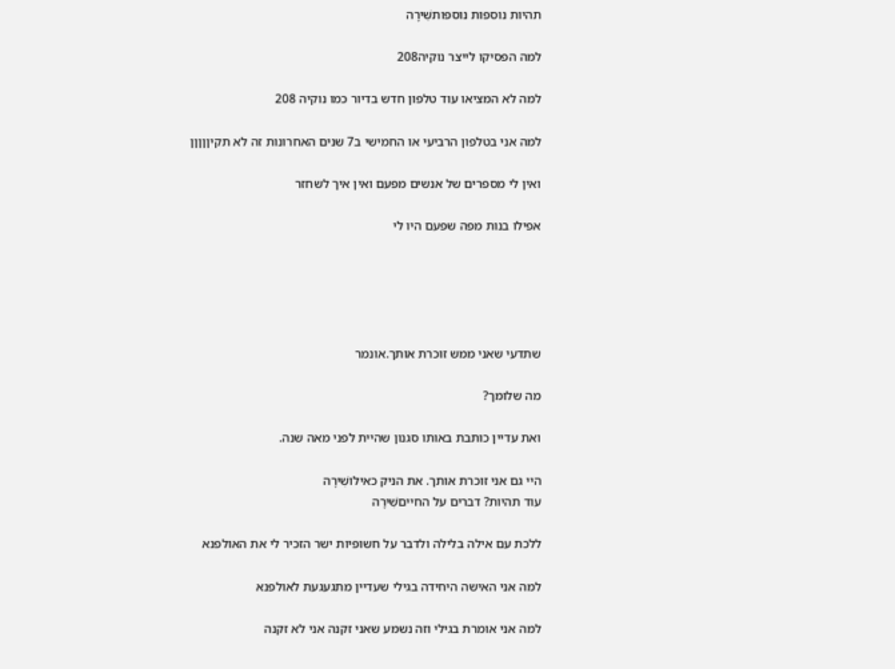תהיות נוספות נוספותשִׁירָה

למה הפסיקו לייצר נוקיה208

למה לא המציאו עוד טלפון חדש בדיור כמו נוקיה 208

למה אני בטלפון הרביעי או החמישי ב7 שנים האחרונות זה לא תקיןןןןן

ואין לי מספרים של אנשים מפעם ואין איך לשחזר

אפילו בנות מפה שפעם היו לי





שתדעי שאני ממש זוכרת אותך.אונמר

מה שלומך?

ואת עדיין כותבת באותו סגנון שהיית לפני מאה שנה.

היי גם אני זוכרת אותך. את הניק כאילושִׁירָה
עוד תהיות? דברים על החייםשִׁירָה

ללכת עם אילה בלילה ולדבר על חשופיות ישר הזכיר לי את האולפנא

למה אני האישה היחידה בגילי שעדיין מתגעגעת לאולפנא

למה אני אומרת בגילי וזה נשמע שאני זקנה אני לא זקנה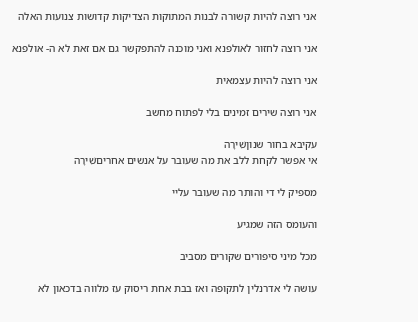אני רוצה להיות קשורה לבנות המתוקות הצדיקות קדושות צנועות האלה

אני רוצה לחזור לאולפנא ואני מוכנה להתפקשר גם אם זאת לא ה- אולפנא

אני רוצה להיות עצמאית

אני רוצה שירים זמינים בלי לפתוח מחשב

עקיבא בחור שנוןשִׁירָה
אי אפשר לקחת ללב את מה שעובר על אנשים אחריםשִׁירָה

מספיק לי די והותר מה שעובר עליי

והעומס הזה שמגיע

מכל מיני סיפורים שקורים מסביב

עושה לי אדרנלין לתקופה ואז בבת אחת ריסוק עז מלווה בדכאון לא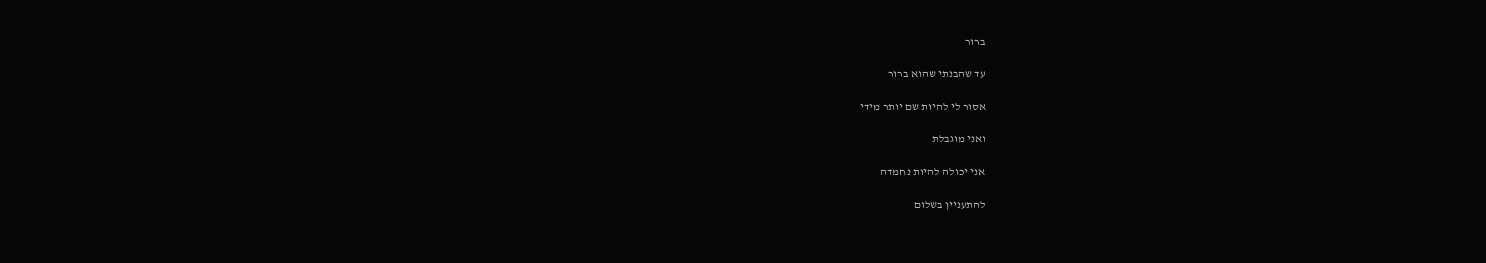ברור

עד שהבנתי שהוא ברור

אסור לי להיות שם יותר מידי

ואני מוגבלת

אני יכולה להיות נחמדה

להתעניין בשלום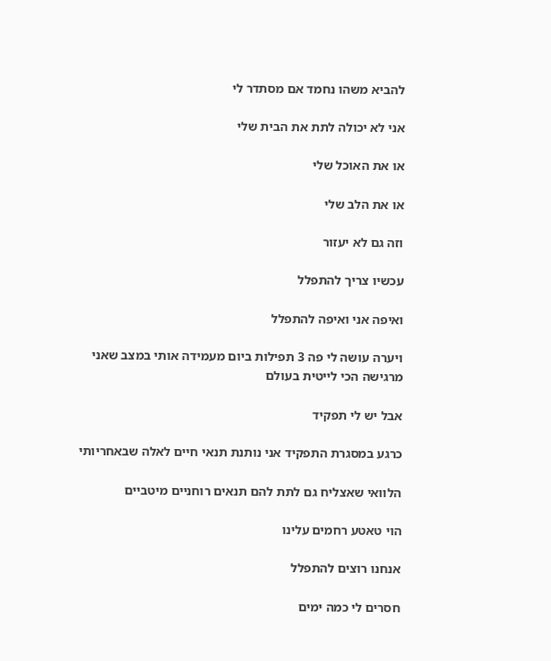להביא משהו נחמד אם מסתדר לי

אני לא יכולה לתת את הבית שלי

או את האוכל שלי

או את הלב שלי

וזה גם לא יעזור

עכשיו צריך להתפלל

ואיפה אני ואיפה להתפלל

ויערה עושה לי פה 3 תפילות ביום מעמידה אותי במצב שאני מרגישה הכי לייטית בעולם

אבל יש לי תפקיד

כרגע במסגרת התפקיד אני נותנת תנאי חיים לאלה שבאחריותי

הלוואי שאצליח גם לתת להם תנאים רוחניים מיטביים

הוי טאטע רחמים עלינו

אנחנו רוצים להתפלל

חסרים לי כמה ימים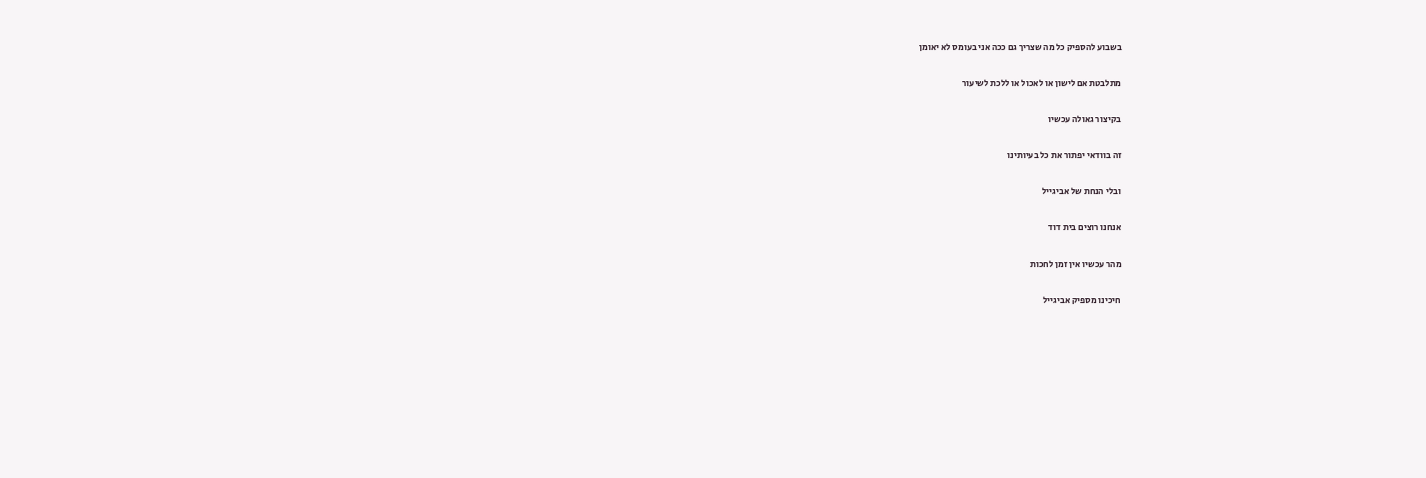בשבוע להספיק כל מה שצריך גם ככה אני בעומס לא יאומן

מתלבטת אם לישון או לאכול או ללכת לשיעור

בקיצור גאולה עכשיו

זה בוודאי יפתור את כל בעיותינו

ובלי הנחת של אביגייל

אנחנו רוצים בית דוד

מהר עכשיו אין זמן לחכות

חיכינו מספיק אביגייל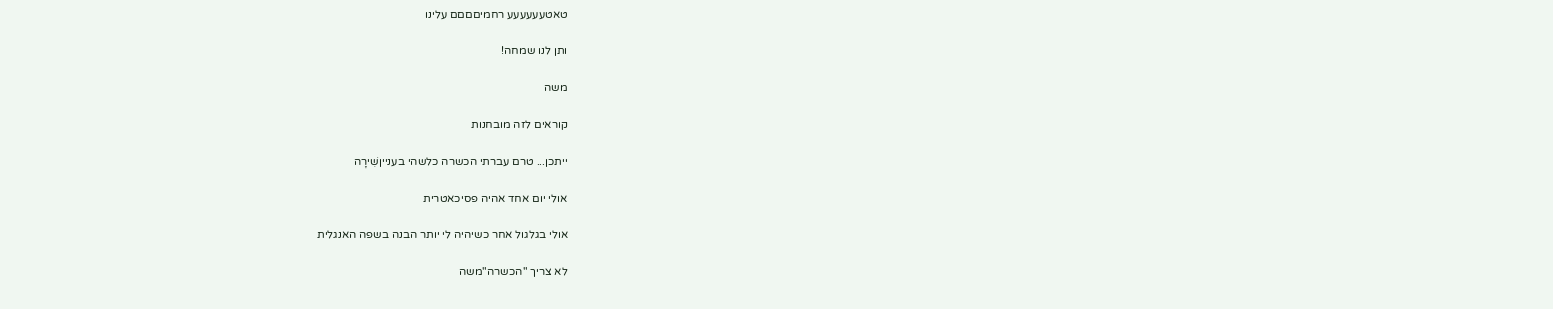טאטעעעעעע רחמיםםםם עלינו

ותן לנו שמחה!

משה

קוראים לזה מובחנות

ייתכן... טרם עברתי הכשרה כלשהי בענייןשִׁירָה

אולי יום אחד אהיה פסיכאטרית

אולי בגלגול אחר כשיהיה לי יותר הבנה בשפה האנגלית

לא צריך "הכשרה"משה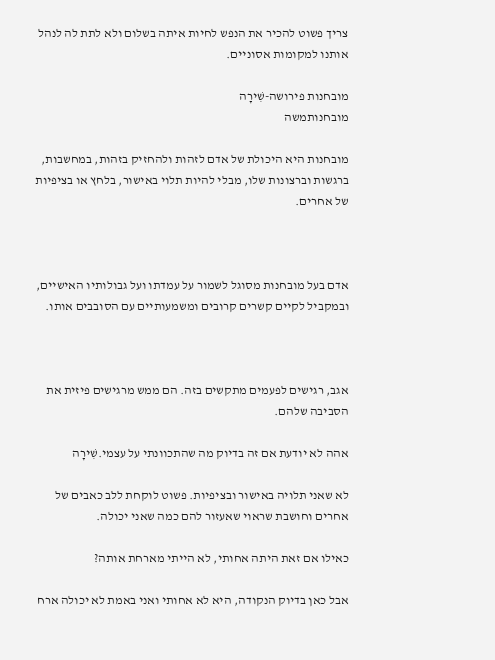צריך פשוט להכיר את הנפש לחיות איתה בשלום ולא לתת לה לנהל אותנו למקומות אסוניים.

מובחנות פירושה-שִׁירָה
מובחנותמשה

מובחנות היא היכולת של אדם לזהות ולהחזיק בזהות, במחשבות, ברגשות וברצונות שלו, מבלי להיות תלוי באישור, בלחץ או בציפיות של אחרים.



אדם בעל מובחנות מסוגל לשמור על עמדתו ועל גבולותיו האישיים, ובמקביל לקיים קשרים קרובים ומשמעותיים עם הסובבים אותו.



אגב, רגישים לפעמים מתקשים בזה. הם ממש מרגישים פיזית את הסביבה שלהם.

אהה לא יודעת אם זה בדיוק מה שהתכוונתי על עצמי.שִׁירָה

לא שאני תלויה באישור ובציפיות. פשוט לוקחת ללב כאבים של אחרים וחושבת שראוי שאעזור להם כמה שאני יכולה.

כאילו אם זאת היתה אחותי, לא הייתי מארחת אותה?

אבל כאן בדיוק הנקודה, היא לא אחותי ואני באמת לא יכולה ארח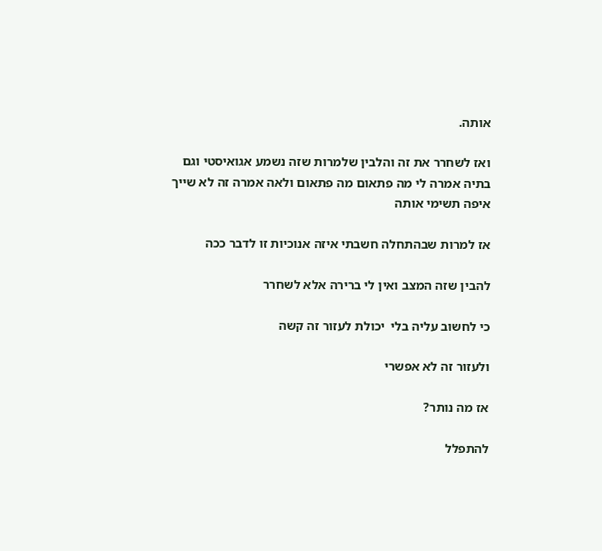אותה.

ואז לשחרר את זה והלבין שלמרות שזה נשמע אגואיסטי וגם בתיה אמרה לי מה פתאום מה פתאום ולאה אמרה זה לא שייך איפה תשימי אותה

אז למרות שבהתחלה חשבתי איזה אנוכיות זו לדבר ככה

להבין שזה המצב ואין לי ברירה אלא לשחרר

כי לחשוב עליה בלי  יכולת לעזור זה קשה

ולעזור זה לא אפשרי

אז מה נותר?

להתפלל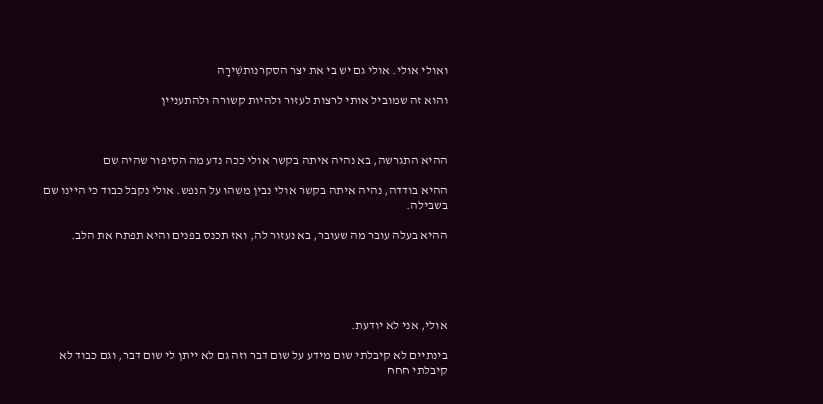ואולי אולי. אולי גם יש בי את יצר הסקרנותשִׁירָה

והוא זה שמוביל אותי לרצות לעזור ולהיות קשורה ולהתעניין



ההיא התגרשה, בא נהיה איתה בקשר אולי ככה נדע מה הסיפור שהיה שם

ההיא בודדה, נהיה איתה בקשר אולי נבין משהו על הנפש. אולי נקבל כבוד כי היינו שם בשבילה.

ההיא בעלה עובר מה שעובר, בא נעזור לה, ואז תכנס בפנים והיא תפתח את הלב.





אולי, אני לא יודעת.

בינתיים לא קיבלתי שום מידע על שום דבר וזה גם לא ייתן לי שום דבר, וגם כבוד לא קיבלתי חחח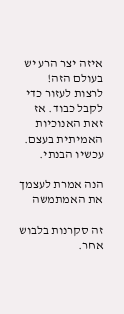איזה יצר הרע יש בעולם הזה! לרצות לעזור כדי לקבל כבוד. אז זאת האנוכיות האמיתית בעצם. עכשיו הבנתי.

הנה אמרת לעצמך את האמתמשה

זה סקרנות בלבוש אחר.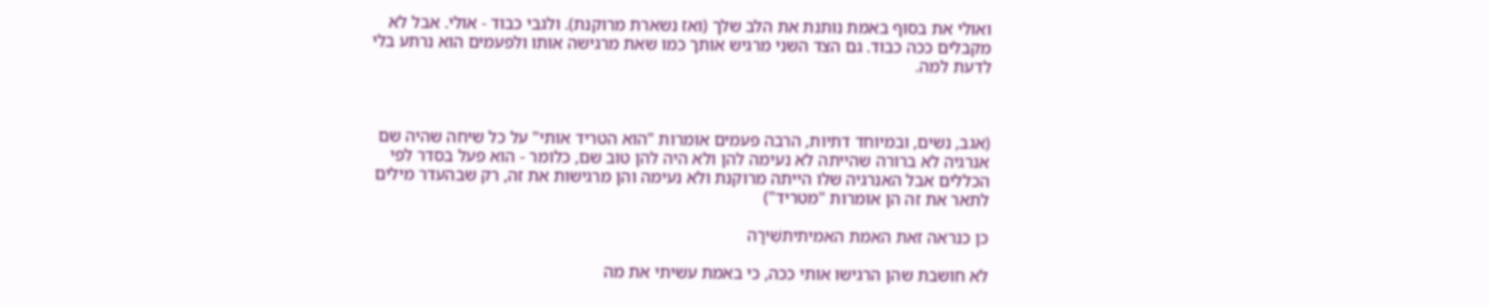ואולי את בסוף באמת נותנת את הלב שלך (ואז נשארת מרוקנת). ולגבי כבוד - אולי. אבל לא מקבלים ככה כבוד. גם הצד השני מרגיש אותך כמו שאת מרגישה אותו ולפעמים הוא נרתע בלי לדעת למה.



(אגב, נשים, ובמיוחד דתיות, הרבה פעמים אומרות "הוא הטריד אותי" על כל שיחה שהיה שם אנרגיה לא ברורה שהייתה לא נעימה להן ולא היה להן טוב שם, כלומר - הוא פעל בסדר לפי הכללים אבל האנרגיה שלו הייתה מרוקנת ולא נעימה והן מרגישות את זה, רק שבהעדר מילים לתאר את זה הן אומרות "מטריד")

כן כנראה זאת האמת האמיתיתשִׁירָה

לא חושבת שהן הרגישו אותי ככה, כי באמת עשיתי את מה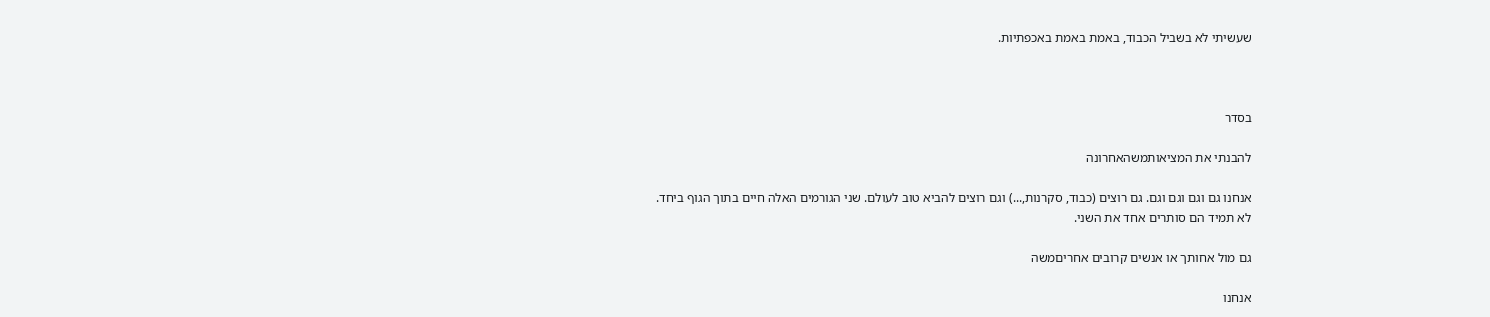שעשיתי לא בשביל הכבוד, באמת באמת באכפתיות.



בסדר

להבנתי את המציאותמשהאחרונה

אנחנו גם וגם וגם וגם. גם רוצים (כבוד, סקרנות,...) וגם רוצים להביא טוב לעולם. שני הגורמים האלה חיים בתוך הגוף ביחד. לא תמיד הם סותרים אחד את השני.

גם מול אחותך או אנשים קרובים אחריםמשה

אנחנו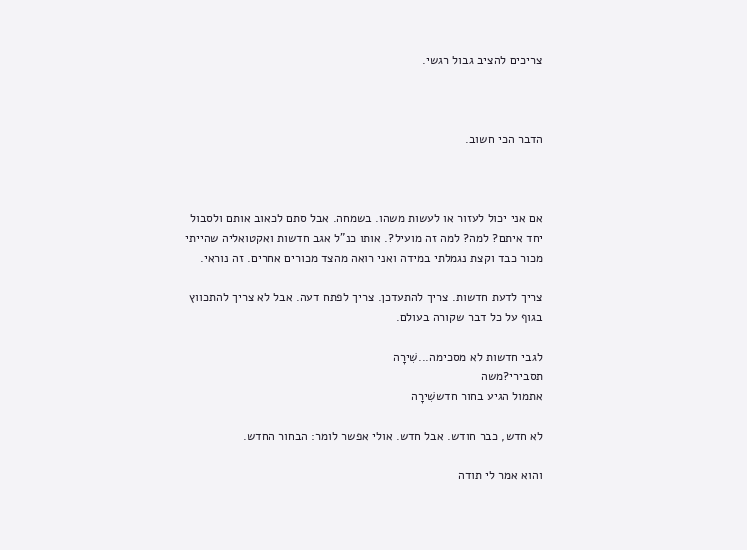צריכים להציב גבול רגשי.



הדבר הכי חשוב.



אם אני יכול לעזור או לעשות משהו. בשמחה. אבל סתם לכאוב אותם ולסבול יחד איתם? למה? למה זה מועיל?. אותו כנ"ל אגב חדשות ואקטואליה שהייתי מכור כבד וקצת נגמלתי במידה ואני רואה מהצד מכורים אחרים. זה נוראי.

צריך לדעת חדשות. צריך להתעדכן. צריך לפתח דעה. אבל לא צריך להתכווץ בגוף על כל דבר שקורה בעולם.

לגבי חדשות לא מסכימה...שִׁירָה
תסבירי?משה
אתמול הגיע בחור חדששִׁירָה

לא חדש, כבר חודש. אבל חדש. אולי אפשר לומר: הבחור החדש.

והוא אמר לי תודה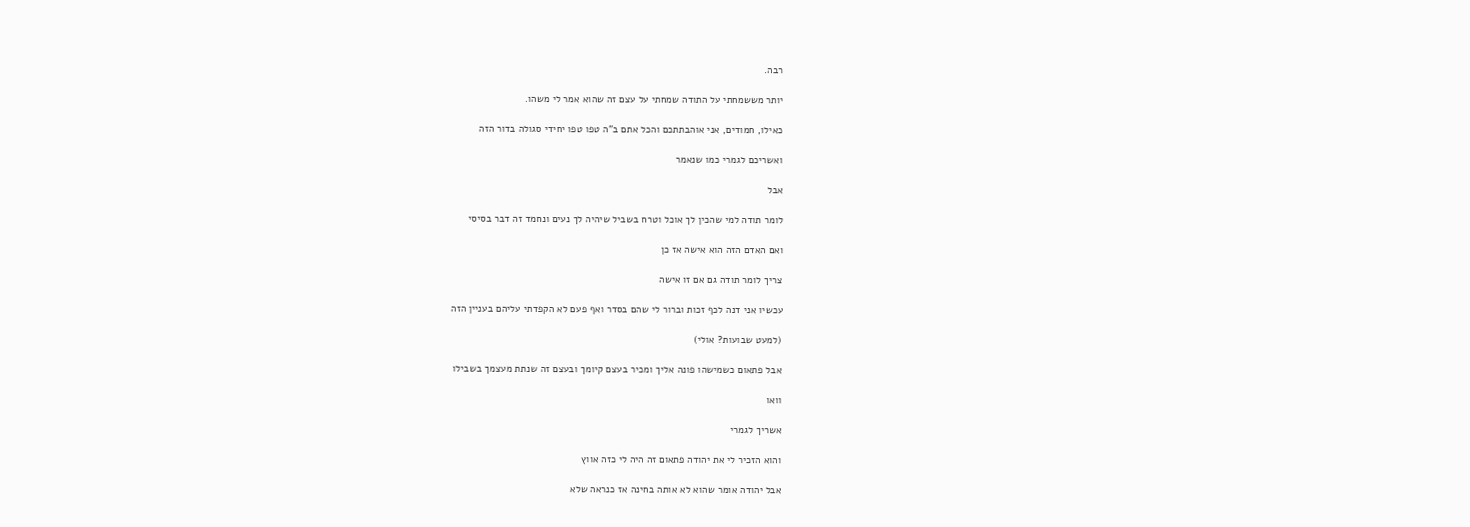רבה.

יותר מששמחתי על התודה שמחתי על עצם זה שהוא אמר לי משהו.

כאילו, חמודים, אני אוהבתתכם והכל אתם ב"ה טפו טפו יחידי סגולה בדור הזה

ואשריכם לגמרי כמו שנאמר

אבל

לומר תודה למי שהכין לך אוכל וטרח בשביל שיהיה לך נעים ונחמד זה דבר בסיסי

ואם האדם הזה הוא אישה אז כן

צריך לומר תודה גם אם זו אישה

עכשיו אני דנה לכף זכות וברור לי שהם בסדר ואף פעם לא הקפדתי עליהם בעניין הזה

(למעט שבועות? אולי)

אבל פתאום כשמישהו פונה אליך ומכיר בעצם קיומך ובעצם זה שנתת מעצמך בשבילו

וואו

אשריך לגמרי

והוא הזכיר לי את יהודה פתאום זה היה לי כזה אווץ

אבל יהודה אומר שהוא לא אותה בחינה אז כנראה שלא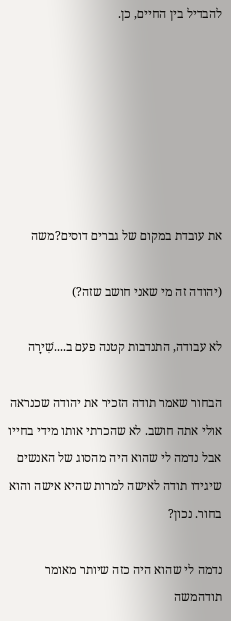להבדיל בין החיים, כן.







את עובדת במקום של גברים דוסים?משה

(יהודה זה מי שאני חושב שזה?)

לא עבודה, התנדבות קטנה פעם ב....שִׁירָה

הבחור שאמר תודה הזכיר את יהודה שכנראה אולי אתה חושב. לא שהכרתי אותו מידי בחייו אבל נדמה לי שהוא היה מהסוג של האנשים שיגידו תודה לאישה למרות שהיא אישה והוא בחור. נכון?

נדמה לי שהוא היה כזה שיותר מאומר תודהמשה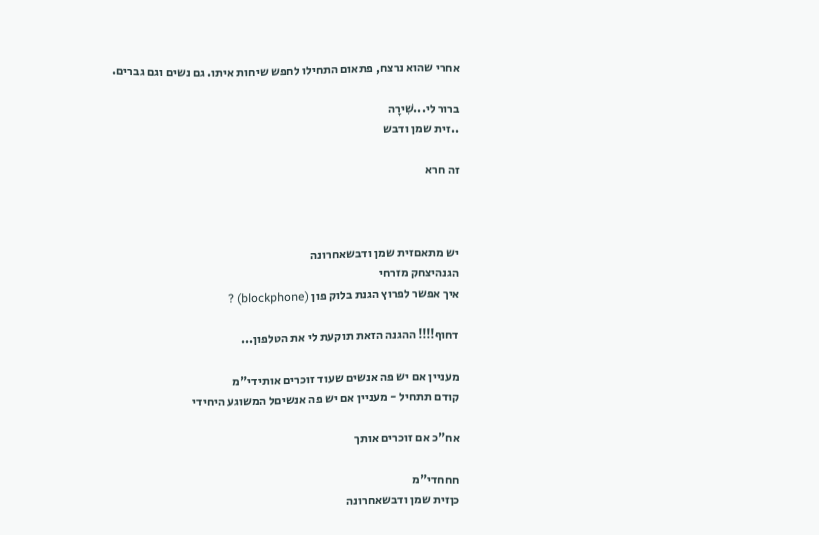אחרי שהוא נרצח, פתאום התחילו לחפש שיחות איתו. גם נשים וגם גברים.

ברור לי...שִׁירָה
..זית שמן ודבש

זה חרא



יש מתאםזית שמן ודבשאחרונה
הגנהיצחק מזרחי
איך אפשר לפרוץ הגנת בלוק פון (blockphone) ?

דחוף!!!! ההגנה הזאת תוקעת לי את הטלפון...

מעניין אם יש פה אנשים שעוד זוכרים אותידי"מ
קודם תתחיל - מעניין אם יש פה אנשיםל המשוגע היחידי

אח"כ אם זוכרים אותך

חחחדי"מ
כןזית שמן ודבשאחרונה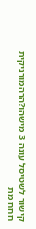קישור לשטיסל עונה 3 מישהו?הרהמורניקית
חחח מת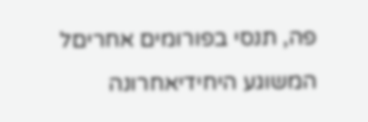פה, תנסי בפורומים אחריםל המשוגע היחידיאחרונה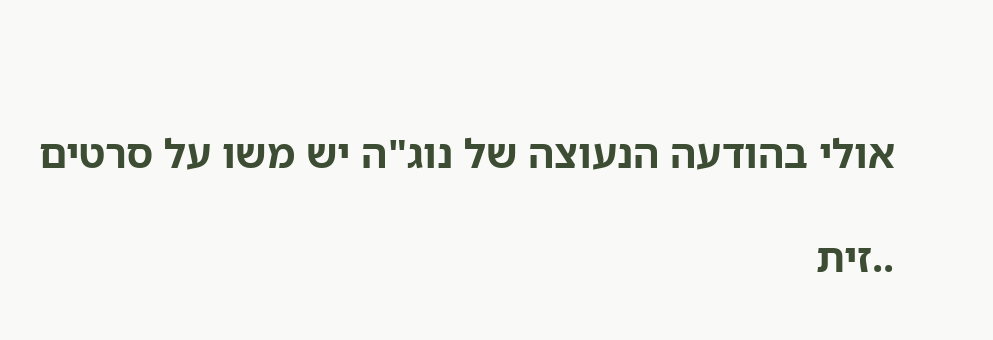אולי בהודעה הנעוצה של נוג"ה יש משו על סרטים

..זית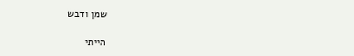שמן ודבש

הייתי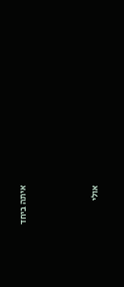איתה ביחד



אולי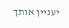יעניין אותך